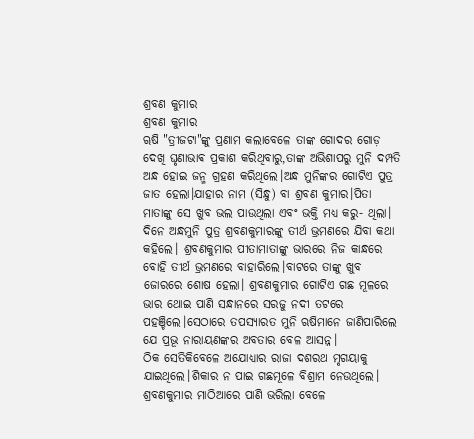ଶ୍ରବଣ କୁମାର
ଶ୍ରବଣ କୁମାର
ୠଷି "ତ୍ରୀଜଟା"ଙ୍କୁ ପ୍ରଣାମ କଲାବେଳେ ତାଙ୍କ ଗୋଦର ଗୋଡ଼ ଦେଖି ଘୃଣାଭାଵ ପ୍ରକାଶ କରିଥିବାରୁ,ତାଙ୍କ ଅଭିଶାପରୁ ମୁନି ଦମ୍ପତି ଅନ୍ଧ ହୋଇ ଜନ୍ମ ଗ୍ରହଣ କରିଥିଲେ।ଅନ୍ଧ ମୁନିଙ୍କର ଗୋଟିଏ ପୁତ୍ର ଜାତ ହେଲା।ଯାହାର ନାମ (ସିନ୍ଧୁ) ବା ଶ୍ରବଣ କୁମାର।ପିତା ମାତାଙ୍କୁ ସେ ଖୁବ ଭଲ ପାଉଥିଲା ଏବଂ ଭକ୍ତି ମଧ୍ୟ କରୁ- ଥିଲା।
ଦିନେ ଅନ୍ଧମୁନି ପୁତ୍ର ଶ୍ରବଣକୁମାରଙ୍କୁ ତୀର୍ଥ ଭ୍ରମଣରେ ଯିବା କଥା କହିଲେ। ଶ୍ରବଣକୁମାର ପୀତାମାତାଙ୍କୁ ଭାରରେ ନିଜ କାନ୍ଧରେ ବୋହି ତୀର୍ଥ ଭ୍ରମଣରେ ବାହାରିଲେ।ବାଟରେ ତାଙ୍କୁ ଖୁବ ଜୋରରେ ଶୋଷ ହେଲା। ଶ୍ରବଣକୁମାର ଗୋଟିଏ ଗଛ ମୂଳରେ ଭାର ଥୋଇ ପାଣି ସନ୍ଧାନରେ ସରଜୁ ନଦୀ ତଟରେ ପହଞ୍ଚିଲେ।ସେଠାରେ ତପସ୍ୟାରତ ମୁନି ଋଷିମାନେ ଜାଣିପାରିଲେ ଯେ ପ୍ରଭୂ ନାରାୟଣଙ୍କର ଅବତାର ବେଳ ଆସନ୍ନ।
ଠିକ ସେତିକିବେଳେ ଅଯୋଧ୍ୟାର ରାଜା ଦଶରଥ ମୃଗୟାକୁ ଯାଇଥିଲେ।ଶିକାର ନ ପାଇ ଗଛମୂଳେ ବିଶ୍ରାମ ନେଉଥିଲେ। ଶ୍ରବଣକୁମାର ମାଠିଆରେ ପାଣି ଭରିଲା ବେଳେ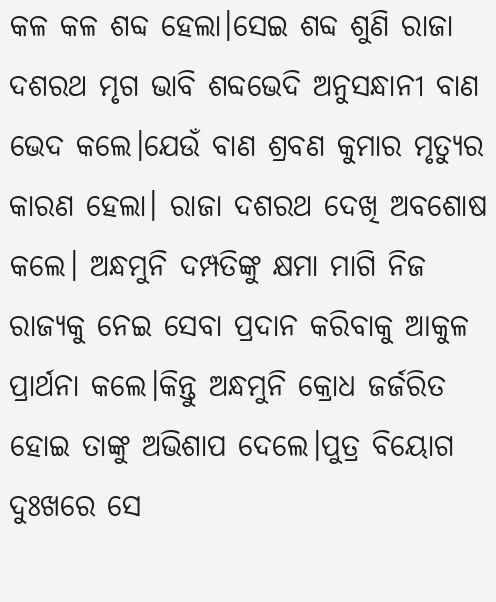କଳ କଳ ଶବ୍ଦ ହେଲା।ସେଇ ଶବ୍ଦ ଶୁଣି ରାଜା ଦଶରଥ ମୃଗ ଭାବି ଶବ୍ଦଭେଦି ଅନୁସନ୍ଧାନୀ ବାଣ ଭେଦ କଲେ।ଯେଉଁ ବାଣ ଶ୍ରବଣ କୁମାର ମୃତ୍ୟୁର କାରଣ ହେଲା। ରାଜା ଦଶରଥ ଦେଖି ଅବଶୋଷ କଲେ। ଅନ୍ଧମୁନି ଦମ୍ପତିଙ୍କୁ କ୍ଷମା ମାଗି ନିଜ ରାଜ୍ୟକୁ ନେଇ ସେବା ପ୍ରଦାନ କରିବାକୁ ଆକୁଳ ପ୍ରାର୍ଥନା କଲେ।କିନ୍ତୁ ଅନ୍ଧମୁନି କ୍ରୋଧ ଜର୍ଜରିତ ହୋଇ ତାଙ୍କୁ ଅଭିଶାପ ଦେଲେ।ପୁତ୍ର ବିୟୋଗ ଦୁଃଖରେ ସେ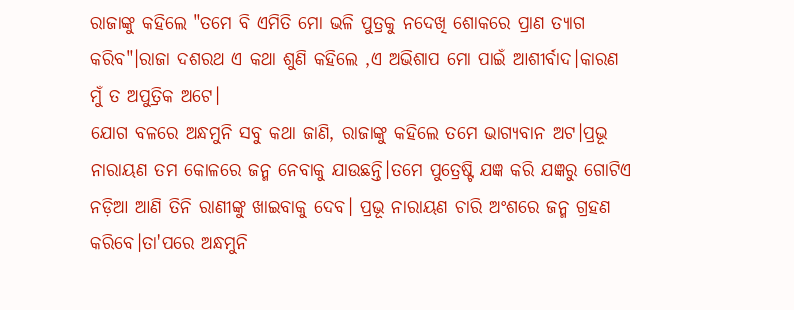ରାଜାଙ୍କୁ କହିଲେ "ତମେ ବି ଏମିତି ମୋ ଭଳି ପୁତ୍ରକୁ ନଦେଖି ଶୋକରେ ପ୍ରାଣ ତ୍ୟାଗ କରିବ"।ରାଜା ଦଶରଥ ଏ କଥା ଶୁଣି କହିଲେ ,ଏ ଅଭିଶାପ ମୋ ପାଇଁ ଆଶୀର୍ବାଦ।କାରଣ ମୁଁ ତ ଅପୁତ୍ରିକ ଅଟେ।
ଯୋଗ ବଳରେ ଅନ୍ଧମୁନି ସବୁ କଥା ଜାଣି, ରାଜାଙ୍କୁ କହିଲେ ତମେ ଭାଗ୍ୟବାନ ଅଟ।ପ୍ରଭୂ ନାରାୟଣ ତମ କୋଳରେ ଜନ୍ମ ନେବାକୁ ଯାଉଛନ୍ତି।ତମେ ପୁତ୍ରେଷ୍ଟି ଯଜ୍ଞ କରି ଯଜ୍ଞରୁ ଗୋଟିଏ ନଡ଼ିଆ ଆଣି ତିନି ରାଣୀଙ୍କୁ ଖାଇବାକୁ ଦେବ। ପ୍ରଭୂ ନାରାୟଣ ଚାରି ଅଂଶରେ ଜନ୍ମ ଗ୍ରହଣ
କରିବେ।ତା'ପରେ ଅନ୍ଧମୁନି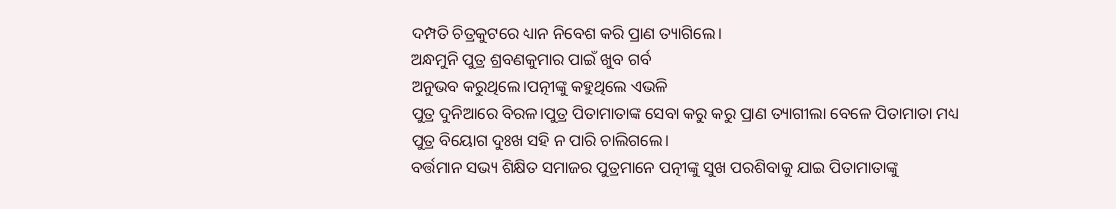ଦମ୍ପତି ଚିତ୍ରକୁଟରେ ଧ୍ୟାନ ନିବେଶ କରି ପ୍ରାଣ ତ୍ୟାଗିଲେ।
ଅନ୍ଧମୁନି ପୁତ୍ର ଶ୍ରବଣକୁମାର ପାଇଁ ଖୁବ ଗର୍ବ
ଅନୁଭବ କରୁଥିଲେ।ପତ୍ନୀଙ୍କୁ କହୁଥିଲେ ଏଭଳି
ପୁତ୍ର ଦୁନିଆରେ ବିରଳ।ପୁତ୍ର ପିତାମାତାଙ୍କ ସେବା କରୁ କରୁ ପ୍ରାଣ ତ୍ୟାଗୀଲା ବେଳେ ପିତାମାତା ମଧ୍ୟ ପୁତ୍ର ବିୟୋଗ ଦୁଃଖ ସହି ନ ପାରି ଚାଲିଗଲେ।
ବର୍ତ୍ତମାନ ସଭ୍ୟ ଶିକ୍ଷିତ ସମାଜର ପୁତ୍ରମାନେ ପତ୍ନୀଙ୍କୁ ସୁଖ ପରଶିବାକୁ ଯାଇ ପିତାମାତାଙ୍କୁ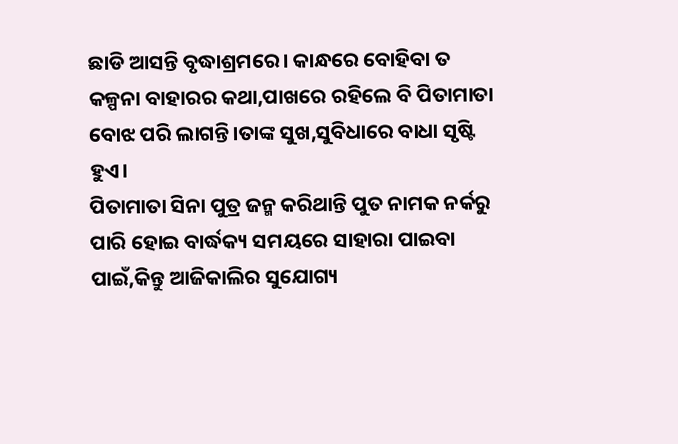ଛାଡି ଆସନ୍ତି ବୃଦ୍ଧାଶ୍ରମରେ। କାନ୍ଧରେ ବୋହିବା ତ କଳ୍ପନା ବାହାରର କଥା,ପାଖରେ ରହିଲେ ବି ପିତାମାତା ବୋଝ ପରି ଲାଗନ୍ତି।ତାଙ୍କ ସୁଖ,ସୁବିଧାରେ ବାଧା ସୃଷ୍ଟି ହୁଏ।
ପିତାମାତା ସିନା ପୁତ୍ର ଜନ୍ମ କରିଥାନ୍ତି ପୁତ ନାମକ ନର୍କରୁ ପାରି ହୋଇ ବାର୍ଦ୍ଧକ୍ୟ ସମୟରେ ସାହାରା ପାଇବା ପାଇଁ,କିନ୍ତୁ ଆଜିକାଲିର ସୁଯୋଗ୍ୟ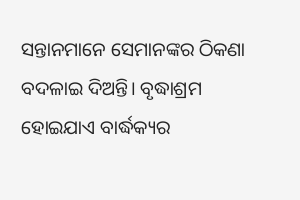ସନ୍ତାନମାନେ ସେମାନଙ୍କର ଠିକଣା ବଦଳାଇ ଦିଅନ୍ତି। ବୃଦ୍ଧାଶ୍ରମ ହୋଇଯାଏ ବାର୍ଦ୍ଧକ୍ୟର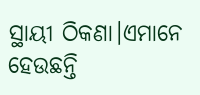ସ୍ଥାୟୀ ଠିକଣା।ଏମାନେ ହେଉଛନ୍ତି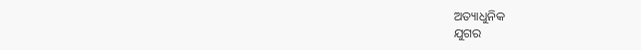ଅତ୍ୟାଧୁନିକ
ଯୁଗର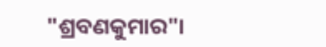"ଶ୍ରବଣକୁମାର"।